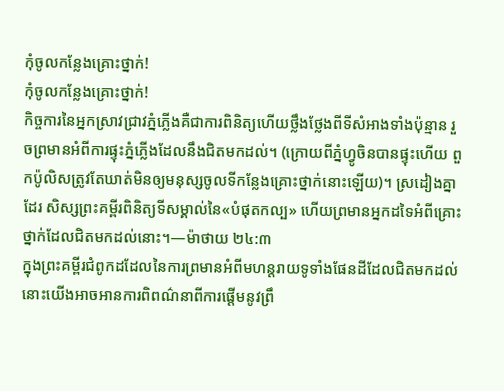កុំចូលកន្លែងគ្រោះថ្នាក់!
កុំចូលកន្លែងគ្រោះថ្នាក់!
កិច្ចការនៃអ្នកស្រាវជ្រាវភ្នំភ្លើងគឺជាការពិនិត្យហើយថ្លឹងថ្លែងពីទីសំអាងទាំងប៉ុន្មាន រួចព្រមានអំពីការផ្ទុះភ្នំភ្លើងដែលនឹងជិតមកដល់។ (ក្រោយពីភ្នំហ្វូចិនបានផ្ទុះហើយ ពួកប៉ូលិសត្រូវតែឃាត់មិនឲ្យមនុស្សចូលទីកន្លែងគ្រោះថ្នាក់នោះឡើយ)។ ស្រដៀងគ្នាដែរ សិស្សព្រះគម្ពីរពិនិត្យទីសម្គាល់នៃ«បំផុតកល្ប» ហើយព្រមានអ្នកដទៃអំពីគ្រោះថ្នាក់ដែលជិតមកដល់នោះ។—ម៉ាថាយ ២៤:៣
ក្នុងព្រះគម្ពីរជំពូកដដែលនៃការព្រមានអំពីមហន្តរាយទូទាំងផែនដីដែលជិតមកដល់ នោះយើងអាចអានការពិពណ៌នាពីការផ្ដើមនូវព្រឹ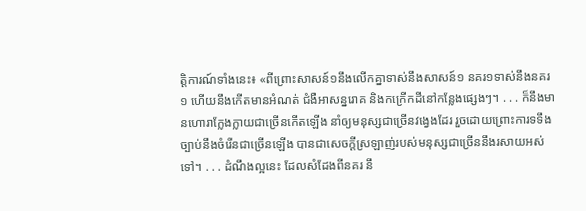ត្ដិការណ៍ទាំងនេះ៖ «ពីព្រោះសាសន៍១នឹងលើកគ្នាទាស់នឹងសាសន៍១ នគរ១ទាស់នឹងនគរ១ ហើយនឹងកើតមានអំណត់ ជំងឺអាសន្នរោគ និងកក្រើកដីនៅកន្លែងផ្សេងៗ។ . . . ក៏នឹងមានហោរាក្លែងក្លាយជាច្រើនកើតឡើង នាំឲ្យមនុស្សជាច្រើនវង្វេងដែរ រួចដោយព្រោះការទទឹងច្បាប់នឹងចំរើនជាច្រើនឡើង បានជាសេចក្ដីស្រឡាញ់របស់មនុស្សជាច្រើននឹងរសាយអស់ទៅ។ . . . ដំណឹងល្អនេះ ដែលសំដែងពីនគរ នឹ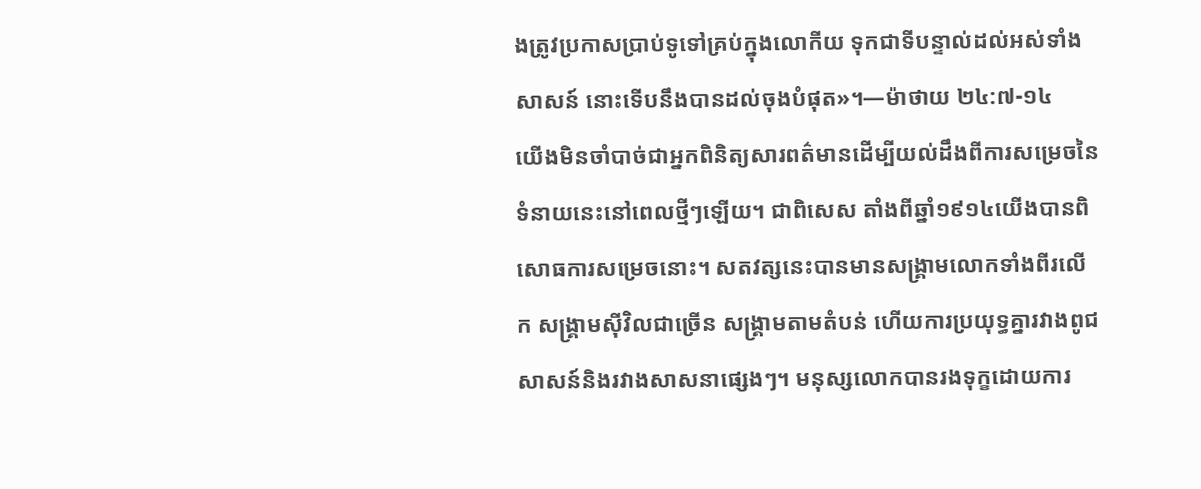ងត្រូវប្រកាសប្រាប់ទូទៅគ្រប់ក្នុងលោកីយ ទុកជាទីបន្ទាល់ដល់អស់ទាំងសាសន៍ នោះទើបនឹងបានដល់ចុងបំផុត»។—ម៉ាថាយ ២៤:៧-១៤
យើងមិនចាំបាច់ជាអ្នកពិនិត្យសារពត៌មានដើម្បីយល់ដឹងពីការសម្រេចនៃទំនាយនេះនៅពេលថ្មីៗឡើយ។ ជាពិសេស តាំងពីឆ្នាំ១៩១៤យើងបានពិសោធការសម្រេចនោះ។ សតវត្សនេះបានមានសង្គ្រាមលោកទាំងពីរលើក សង្គ្រាមស៊ីវិលជាច្រើន សង្គ្រាមតាមតំបន់ ហើយការប្រយុទ្ធគ្នារវាងពូជសាសន៍និងរវាងសាសនាផ្សេងៗ។ មនុស្សលោកបានរងទុក្ខដោយការ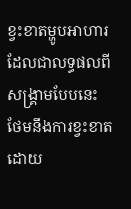ខ្វះខាតម្ហូបអាហារដែលជាលទ្ធផលពីសង្គ្រាមបែបនេះ ថែមនឹងការខ្វះខាតដោយ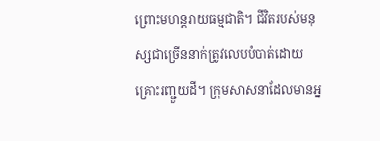ព្រោះមហន្តរាយធម្មជាតិ។ ជីវិតរបស់មនុស្សជាច្រើននាក់ត្រូវលេបបំបាត់ដោយគ្រោះរញ្ជួយដី។ ក្រុមសាសនាដែលមានអ្ន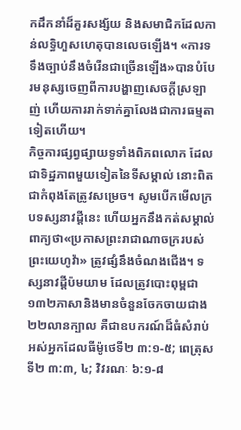កដឹកនាំដ៏គួរសង្ស័យ និងសមាជិកដែលកាន់លទ្ធិហួសហេតុបានលេចឡើង។ «ការទទឹងច្បាប់នឹងចំរើនជាច្រើនឡើង»បានបំបែរមនុស្សចេញពីការបង្ហាញសេចក្ដីស្រឡាញ់ ហើយការរាក់ទាក់គ្នាលែងជាការធម្មតាទៀតហើយ។
កិច្ចការផ្សព្វផ្សាយទូទាំងពិភពលោក ដែលជាទិដ្ឋភាពមួយទៀតនៃទីសម្គាល់ នោះពិតជាកំពុងតែត្រូវសម្រេច។ សូមបើកមើលក្របទស្សនាវដ្ដីនេះ ហើយអ្នកនឹងកត់សម្គាល់ពាក្យថា«ប្រកាសព្រះរាជាណាចក្ររបស់ព្រះយេហូវ៉ា» ត្រូវផ្សំនឹងចំណងជើង។ ទស្សនាវដ្ដីប៉មយាម ដែលត្រូវបោះពុម្ពជា១៣២ភាសានិងមានចំនួនចែកចាយជាង២២លានក្បាល គឺជាឧបករណ៍ដ៏ធំសំរាប់អស់អ្នកដែលធីម៉ូថេទី២ ៣:១-៥; ពេត្រុសទី២ ៣:៣, ៤; វិវរណៈ ៦:១-៨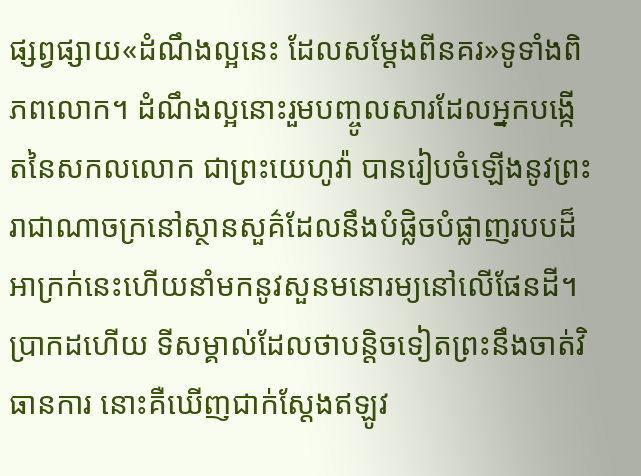ផ្សព្វផ្សាយ«ដំណឹងល្អនេះ ដែលសម្ដែងពីនគរ»ទូទាំងពិភពលោក។ ដំណឹងល្អនោះរួមបញ្ចូលសារដែលអ្នកបង្កើតនៃសកលលោក ជាព្រះយេហូវ៉ា បានរៀបចំឡើងនូវព្រះរាជាណាចក្រនៅស្ថានសួគ៌ដែលនឹងបំផ្លិចបំផ្លាញរបបដ៏អាក្រក់នេះហើយនាំមកនូវសួនមនោរម្យនៅលើផែនដី។ ប្រាកដហើយ ទីសម្គាល់ដែលថាបន្ដិចទៀតព្រះនឹងចាត់វិធានការ នោះគឺឃើញជាក់ស្តែងឥឡូវ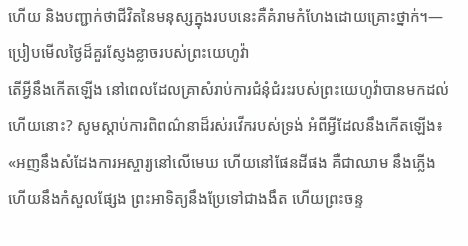ហើយ និងបញ្ជាក់ថាជីវិតនៃមនុស្សក្នុងរបបនេះគឺគំរាមកំហែងដោយគ្រោះថ្នាក់។—ប្រៀបមើលថ្ងៃដ៏គួរស្ញែងខ្លាចរបស់ព្រះយេហូវ៉ា
តើអ្វីនឹងកើតឡើង នៅពេលដែលគ្រាសំរាប់ការជំនុំជំរះរបស់ព្រះយេហូវ៉ាបានមកដល់ហើយនោះ? សូមស្ដាប់ការពិពណ៌នាដ៏រស់រវើករបស់ទ្រង់ អំពីអ្វីដែលនឹងកើតឡើង៖ «អញនឹងសំដែងការអស្ចារ្យនៅលើមេឃ ហើយនៅផែនដីផង គឺជាឈាម នឹងភ្លើង ហើយនឹងកំសួលផ្សែង ព្រះអាទិត្យនឹងប្រែទៅជាងងឹត ហើយព្រះចន្ទ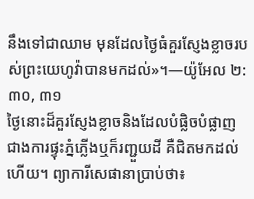នឹងទៅជាឈាម មុនដែលថ្ងៃធំគួរស្ញែងខ្លាចរបស់ព្រះយេហូវ៉ាបានមកដល់»។—យ៉ូអែល ២:៣០, ៣១
ថ្ងៃនោះដ៏គួរស្ញែងខ្លាចនិងដែលបំផ្លិចបំផ្លាញជាងការផ្ទុះភ្នំភ្លើងឬក៏រញ្ជួយដី គឺជិតមកដល់ហើយ។ ព្យាការីសេផានាប្រាប់ថា៖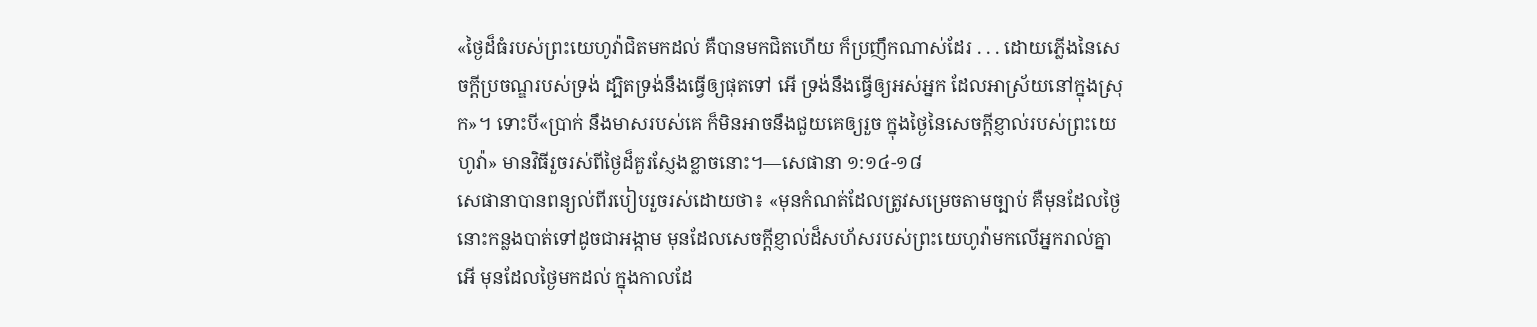«ថ្ងៃដ៏ធំរបស់ព្រះយេហូវ៉ាជិតមកដល់ គឺបានមកជិតហើយ ក៏ប្រញឹកណាស់ដែរ . . . ដោយភ្លើងនៃសេចក្ដីប្រចណ្ឌរបស់ទ្រង់ ដ្បិតទ្រង់នឹងធ្វើឲ្យផុតទៅ អើ ទ្រង់នឹងធ្វើឲ្យអស់អ្នក ដែលអាស្រ័យនៅក្នុងស្រុក»។ ទោះបី«ប្រាក់ នឹងមាសរបស់គេ ក៏មិនអាចនឹងជួយគេឲ្យរួច ក្នុងថ្ងៃនៃសេចក្ដីខ្ញាល់របស់ព្រះយេហូវ៉ា» មានវិធីរួចរស់ពីថ្ងៃដ៏គួរស្ញែងខ្លាចនោះ។—សេផានា ១:១៤-១៨
សេផានាបានពន្យល់ពីរបៀបរួចរស់ដោយថា៖ «មុនកំណត់ដែលត្រូវសម្រេចតាមច្បាប់ គឺមុនដែលថ្ងៃនោះកន្លងបាត់ទៅដូចជាអង្កាម មុនដែលសេចក្ដីខ្ញាល់ដ៏សហ័សរបស់ព្រះយេហូវ៉ាមកលើអ្នករាល់គ្នា អើ មុនដែលថ្ងៃមកដល់ ក្នុងកាលដែ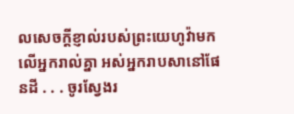លសេចក្ដីខ្ញាល់របស់ព្រះយេហូវ៉ាមកលើអ្នករាល់គ្នា អស់អ្នករាបសានៅផែនដី . . . ចូរស្វែងរ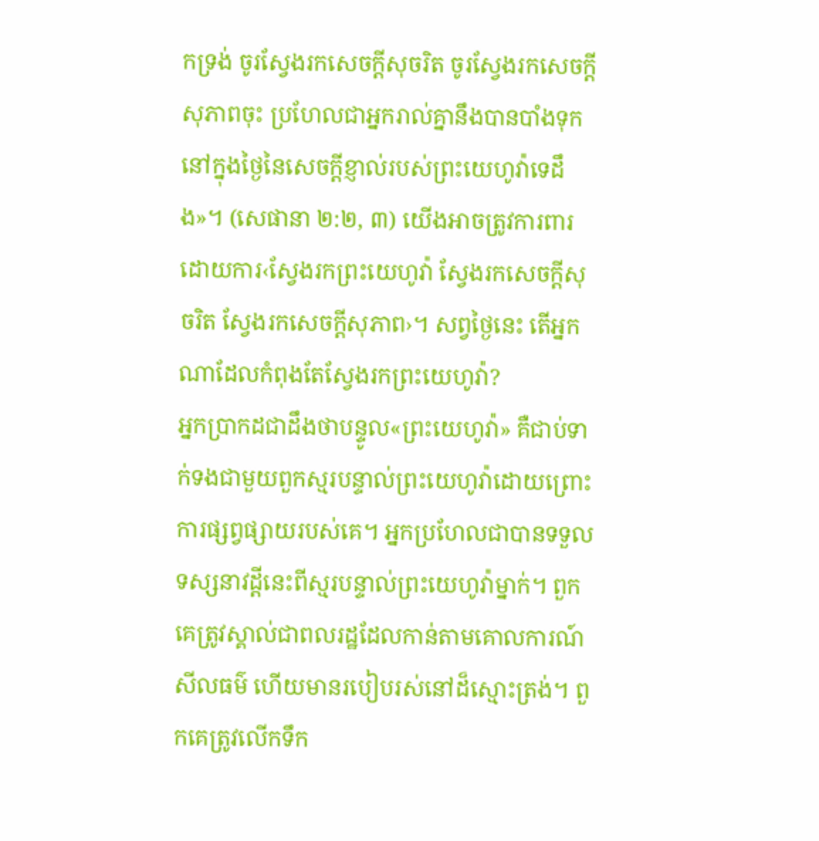កទ្រង់ ចូរស្វែងរកសេចក្ដីសុចរិត ចូរស្វែងរកសេចក្ដីសុភាពចុះ ប្រហែលជាអ្នករាល់គ្នានឹងបានបាំងទុក នៅក្នុងថ្ងៃនៃសេចក្ដីខ្ញាល់របស់ព្រះយេហូវ៉ាទេដឹង»។ (សេផានា ២:២, ៣) យើងអាចត្រូវការពារដោយការ‹ស្វែងរកព្រះយេហូវ៉ា ស្វែងរកសេចក្ដីសុចរិត ស្វែងរកសេចក្ដីសុភាព›។ សព្វថ្ងៃនេះ តើអ្នកណាដែលកំពុងតែស្វែងរកព្រះយេហូវ៉ា?
អ្នកប្រាកដជាដឹងថាបន្ទូល«ព្រះយេហូវ៉ា» គឺជាប់ទាក់ទងជាមួយពួកស្មរបន្ទាល់ព្រះយេហូវ៉ាដោយព្រោះការផ្សព្វផ្សាយរបស់គេ។ អ្នកប្រហែលជាបានទទួលទស្សនាវដ្ដីនេះពីស្មរបន្ទាល់ព្រះយេហូវ៉ាម្នាក់។ ពួកគេត្រូវស្គាល់ជាពលរដ្ឋដែលកាន់តាមគោលការណ៍សីលធម៌ ហើយមានរបៀបរស់នៅដ៏ស្មោះត្រង់។ ពួកគេត្រូវលើកទឹក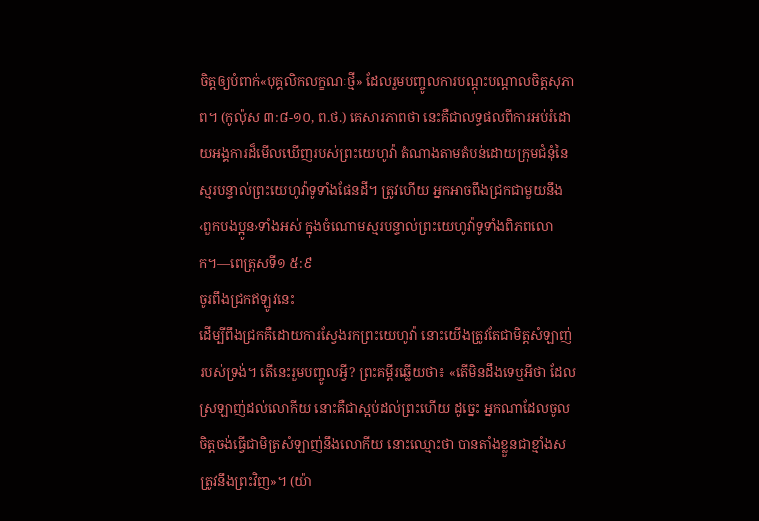ចិត្តឲ្យបំពាក់«បុគ្គលិកលក្ខណៈថ្មី» ដែលរួមបញ្ចូលការបណ្ដុះបណ្ដាលចិត្តសុភាព។ (កូល៉ុស ៣:៨-១០, ព.ថ.) គេសារភាពថា នេះគឺជាលទ្ធផលពីការអប់រំដោយអង្គការដ៏មើលឃើញរបស់ព្រះយេហូវ៉ា តំណាងតាមតំបន់ដោយក្រុមជំនុំនៃស្មរបន្ទាល់ព្រះយេហូវ៉ាទូទាំងផែនដី។ ត្រូវហើយ អ្នកអាចពឹងជ្រកជាមួយនឹង‹ពួកបងប្អូន›ទាំងអស់ ក្នុងចំណោមស្មរបន្ទាល់ព្រះយេហូវ៉ាទូទាំងពិភពលោក។—ពេត្រុសទី១ ៥:៩
ចូរពឹងជ្រកឥឡូវនេះ
ដើម្បីពឹងជ្រកគឺដោយការស្វែងរកព្រះយេហូវ៉ា នោះយើងត្រូវតែជាមិត្តសំឡាញ់របស់ទ្រង់។ តើនេះរួមបញ្ចូលអ្វី? ព្រះគម្ពីរឆ្លើយថា៖ «តើមិនដឹងទេឬអីថា ដែលស្រឡាញ់ដល់លោកីយ នោះគឺជាស្អប់ដល់ព្រះហើយ ដូច្នេះ អ្នកណាដែលចូលចិត្តចង់ធ្វើជាមិត្រសំឡាញ់នឹងលោកីយ នោះឈ្មោះថា បានតាំងខ្លួនជាខ្មាំងសត្រូវនឹងព្រះវិញ»។ (យ៉ា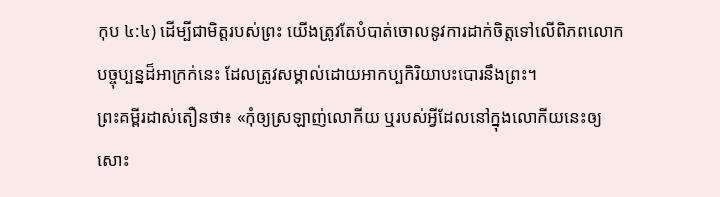កុប ៤:៤) ដើម្បីជាមិត្តរបស់ព្រះ យើងត្រូវតែបំបាត់ចោលនូវការដាក់ចិត្តទៅលើពិភពលោកបច្ចុប្បន្នដ៏អាក្រក់នេះ ដែលត្រូវសម្គាល់ដោយអាកប្បកិរិយាបះបោរនឹងព្រះ។
ព្រះគម្ពីរដាស់តឿនថា៖ «កុំឲ្យស្រឡាញ់លោកីយ ឬរបស់អ្វីដែលនៅក្នុងលោកីយនេះឲ្យសោះ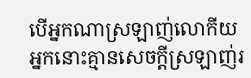បើអ្នកណាស្រឡាញ់លោកីយ អ្នកនោះគ្មានសេចក្ដីស្រឡាញ់រ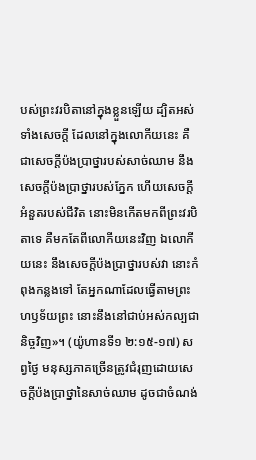បស់ព្រះវរបិតានៅក្នុងខ្លួនឡើយ ដ្បិតអស់ទាំងសេចក្ដី ដែលនៅក្នុងលោកីយនេះ គឺជាសេចក្ដីប៉ងប្រាថ្នារបស់សាច់ឈាម នឹងសេចក្ដីប៉ងប្រាថ្នារបស់ភ្នែក ហើយសេចក្ដីអំនួតរបស់ជីវិត នោះមិនកើតមកពីព្រះវរបិតាទេ គឺមកតែពីលោកីយនេះវិញ ឯលោកីយនេះ នឹងសេចក្ដីប៉ងប្រាថ្នារបស់វា នោះកំពុងកន្លងទៅ តែអ្នកណាដែលធ្វើតាមព្រះហឫទ័យព្រះ នោះនឹងនៅជាប់អស់កល្បជានិច្ចវិញ»។ (យ៉ូហានទី១ ២:១៥-១៧) សព្វថ្ងៃ មនុស្សភាគច្រើនត្រូវជំរុញដោយសេចក្ដីប៉ងប្រាថ្នានៃសាច់ឈាម ដូចជាចំណង់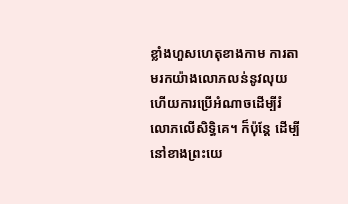ខ្លាំងហួសហេតុខាងកាម ការតាមរកយ៉ាងលោភលន់នូវលុយ ហើយការប្រើអំណាចដើម្បីរំលោភលើសិទ្ធិគេ។ ក៏ប៉ុន្តែ ដើម្បីនៅខាងព្រះយេ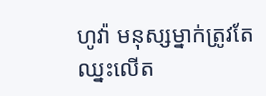ហូវ៉ា មនុស្សម្នាក់ត្រូវតែឈ្នះលើត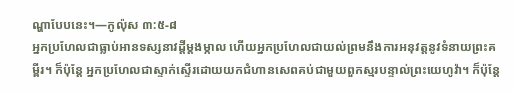ណ្ហាបែបនេះ។—កូល៉ុស ៣:៥-៨
អ្នកប្រហែលជាធ្លាប់អានទស្សនាវដ្ដីម្ដងម្កាល ហើយអ្នកប្រហែលជាយល់ព្រមនឹងការអនុវត្តនូវទំនាយព្រះគម្ពីរ។ ក៏ប៉ុន្តែ អ្នកប្រហែលជាស្ទាក់ស្ទើរដោយយកជំហានសេពគប់ជាមួយពួកស្មរបន្ទាល់ព្រះយេហូវ៉ា។ ក៏ប៉ុន្តែ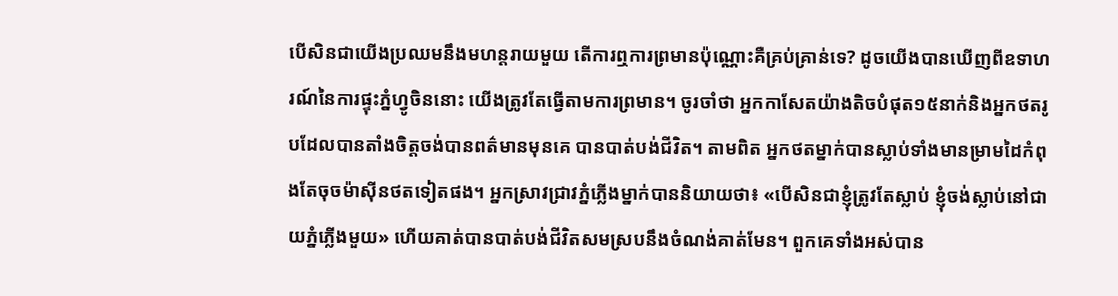បើសិនជាយើងប្រឈមនឹងមហន្តរាយមួយ តើការឮការព្រមានប៉ុណ្ណោះគឺគ្រប់គ្រាន់ទេ? ដូចយើងបានឃើញពីឧទាហរណ៍នៃការផ្ទុះភ្នំហ្វូចិននោះ យើងត្រូវតែធ្វើតាមការព្រមាន។ ចូរចាំថា អ្នកកាសែតយ៉ាងតិចបំផុត១៥នាក់និងអ្នកថតរូបដែលបានតាំងចិត្តចង់បានពត៌មានមុនគេ បានបាត់បង់ជីវិត។ តាមពិត អ្នកថតម្នាក់បានស្លាប់ទាំងមានម្រាមដៃកំពុងតែចុចម៉ាស៊ីនថតទៀតផង។ អ្នកស្រាវជ្រាវភ្នំភ្លើងម្នាក់បាននិយាយថា៖ «បើសិនជាខ្ញុំត្រូវតែស្លាប់ ខ្ញុំចង់ស្លាប់នៅជាយភ្នំភ្លើងមួយ» ហើយគាត់បានបាត់បង់ជីវិតសមស្របនឹងចំណង់គាត់មែន។ ពួកគេទាំងអស់បាន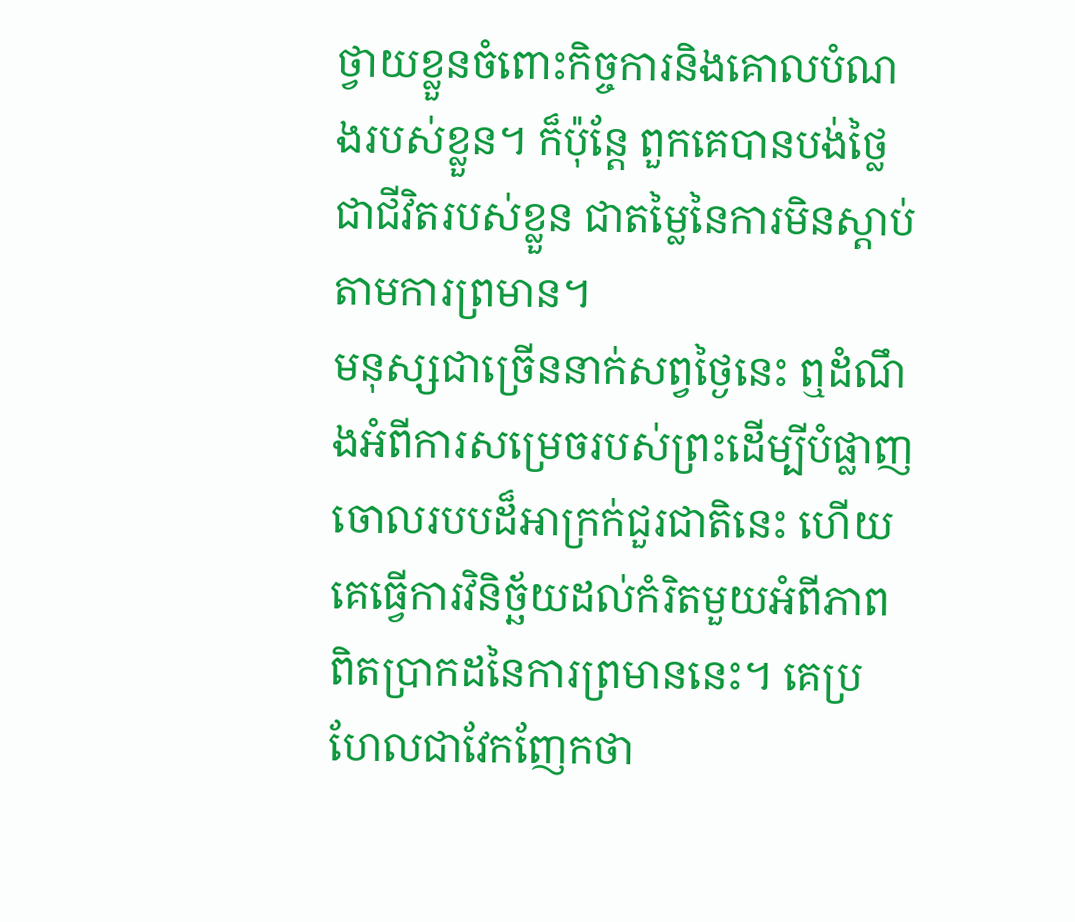ថ្វាយខ្លួនចំពោះកិច្ចការនិងគោលបំណងរបស់ខ្លួន។ ក៏ប៉ុន្តែ ពួកគេបានបង់ថ្លៃជាជីវិតរបស់ខ្លួន ជាតម្លៃនៃការមិនស្ដាប់តាមការព្រមាន។
មនុស្សជាច្រើននាក់សព្វថ្ងៃនេះ ឮដំណឹងអំពីការសម្រេចរបស់ព្រះដើម្បីបំផ្លាញចោលរបបដ៏អាក្រក់ជួរជាតិនេះ ហើយគេធ្វើការវិនិច្ឆ័យដល់កំរិតមួយអំពីភាពពិតប្រាកដនៃការព្រមាននេះ។ គេប្រហែលជាវែកញែកថា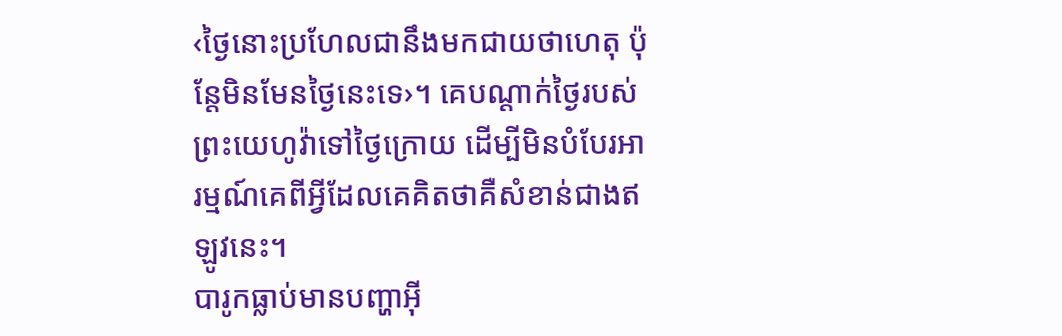‹ថ្ងៃនោះប្រហែលជានឹងមកជាយថាហេតុ ប៉ុន្តែមិនមែនថ្ងៃនេះទេ›។ គេបណ្ដាក់ថ្ងៃរបស់ព្រះយេហូវ៉ាទៅថ្ងៃក្រោយ ដើម្បីមិនបំបែរអារម្មណ៍គេពីអ្វីដែលគេគិតថាគឺសំខាន់ជាងឥឡូវនេះ។
បារូកធ្លាប់មានបញ្ហាអ៊ី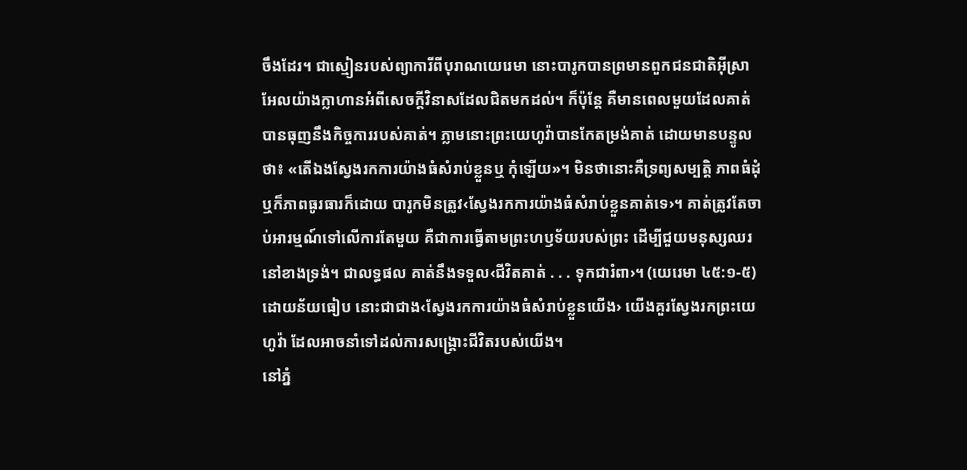ចឹងដែរ។ ជាស្មៀនរបស់ព្យាការីពីបុរាណយេរេមា នោះបារូកបានព្រមានពួកជនជាតិអ៊ីស្រាអែលយ៉ាងក្លាហានអំពីសេចក្ដីវិនាសដែលជិតមកដល់។ ក៏ប៉ុន្តែ គឺមានពេលមួយដែលគាត់បានធុញនឹងកិច្ចការរបស់គាត់។ ភ្លាមនោះព្រះយេហូវ៉ាបានកែតម្រង់គាត់ ដោយមានបន្ទូលថា៖ «តើឯងស្វែងរកការយ៉ាងធំសំរាប់ខ្លួនឬ កុំឡើយ»។ មិនថានោះគឺទ្រព្យសម្បត្ដិ ភាពធំដុំ ឬក៏ភាពធូរធារក៏ដោយ បារូកមិនត្រូវ‹ស្វែងរកការយ៉ាងធំសំរាប់ខ្លួនគាត់ទេ›។ គាត់ត្រូវតែចាប់អារម្មណ៍ទៅលើការតែមួយ គឺជាការធ្វើតាមព្រះហឫទ័យរបស់ព្រះ ដើម្បីជួយមនុស្សឈរនៅខាងទ្រង់។ ជាលទ្ធផល គាត់នឹងទទួល‹ជីវិតគាត់ . . . ទុកជារំពា›។ (យេរេមា ៤៥:១-៥) ដោយន័យធៀប នោះជាជាង‹ស្វែងរកការយ៉ាងធំសំរាប់ខ្លួនយើង› យើងគួរស្វែងរកព្រះយេហូវ៉ា ដែលអាចនាំទៅដល់ការសង្គ្រោះជីវិតរបស់យើង។
នៅភ្នំ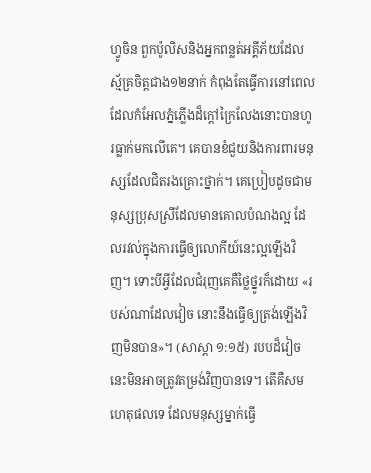ហ្វូចិន ពួកប៉ូលិសនិងអ្នកពន្លត់អគ្គីភ័យដែលស្ម័គ្រចិត្តជាង១២នាក់ កំពុងតែធ្វើការនៅពេលដែលកំអែលភ្នំភ្លើងដ៏ក្ដៅក្រៃលែងនោះបានហូរធ្លាក់មកលើគេ។ គេបានខំជួយនិងការពារមនុស្សដែលជិតរងគ្រោះថ្នាក់។ គេប្រៀបដូចជាមនុស្សប្រុសស្រីដែលមានគោលបំណងល្អ ដែលរវល់ក្នុងការធ្វើឲ្យលោកីយ៍នេះល្អឡើងវិញ។ ទោះបីអ្វីដែលជំរុញគេគឺថ្លៃថ្នូរក៏ដោយ «របស់ណាដែលវៀច នោះនឹងធ្វើឲ្យត្រង់ឡើងវិញមិនបាន»។ (សាស្ដា ១:១៥) របបដ៏វៀចនេះមិនអាចត្រូវតម្រង់វិញបានទេ។ តើគឺសមហេតុផលទេ ដែលមនុស្សម្នាក់ធ្វើ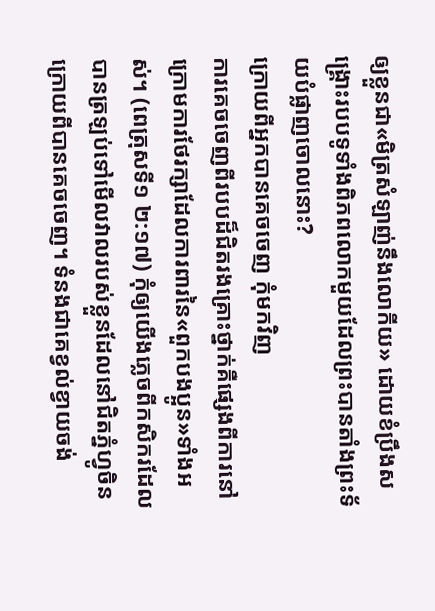ឲ្យខ្លួនជា«មិត្រសំឡាញ់នឹងលោកីយ» ដោយខំប្រឹងសង្គ្រោះរបបទូទាំងពិភពលោកមួយដែលព្រះបានតាំងព្រះទ័យបំផ្លាញចោលនោះ?
ក្រោយពីអ្នកបានគេចចេញ កុំមកវិញ
ការគេចចេញពីរបបដ៏ជិតរងគ្រោះថ្នាក់គឺផ្សេងពីការនៅក្រោមការថែរក្សាដែលការពារនៃ«ពួកបងប្អូន»ទាំងអស់។ (ពេត្រុសទី១ ២:១៧) កុំឲ្យយើងភ្លេចពីកសិករដែលបានត្រឡប់ទៅមើលវាលរបស់ខ្លួនដែលនៅជិតភ្នំហ្វូចិន ក្រោយពីបានគេចចេញ។ ទំនងជាគេខ្វល់ខ្វាយចង់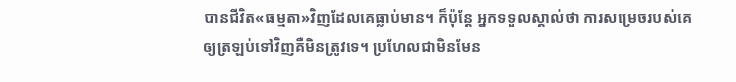បានជីវិត«ធម្មតា»វិញដែលគេធ្លាប់មាន។ ក៏ប៉ុន្តែ អ្នកទទួលស្គាល់ថា ការសម្រេចរបស់គេឲ្យត្រឡប់ទៅវិញគឺមិនត្រូវទេ។ ប្រហែលជាមិនមែន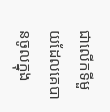ជាលើកទីមួយដែលគេបានចូលក្នុង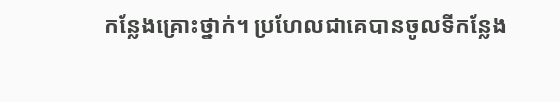កន្លែងគ្រោះថ្នាក់។ ប្រហែលជាគេបានចូលទីកន្លែង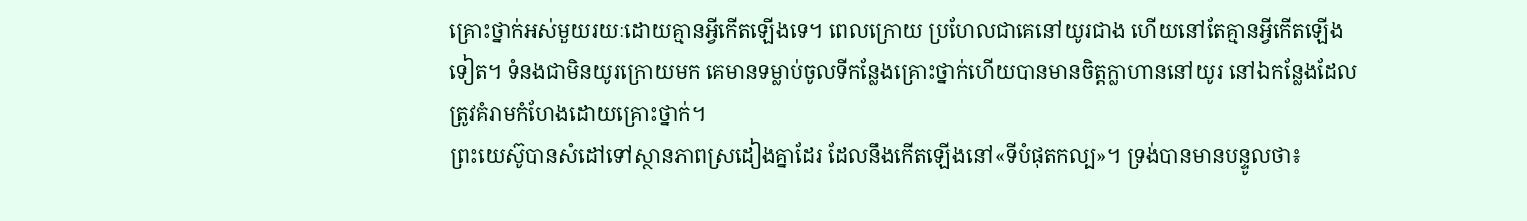គ្រោះថ្នាក់អស់មួយរយៈដោយគ្មានអ្វីកើតឡើងទេ។ ពេលក្រោយ ប្រហែលជាគេនៅយូរជាង ហើយនៅតែគ្មានអ្វីកើតឡើងទៀត។ ទំនងជាមិនយូរក្រោយមក គេមានទម្លាប់ចូលទីកន្លែងគ្រោះថ្នាក់ហើយបានមានចិត្តក្លាហាននៅយូរ នៅឯកន្លែងដែលត្រូវគំរាមកំហែងដោយគ្រោះថ្នាក់។
ព្រះយេស៊ូបានសំដៅទៅស្ថានភាពស្រដៀងគ្នាដែរ ដែលនឹងកើតឡើងនៅ«ទីបំផុតកល្ប»។ ទ្រង់បានមានបន្ទូលថា៖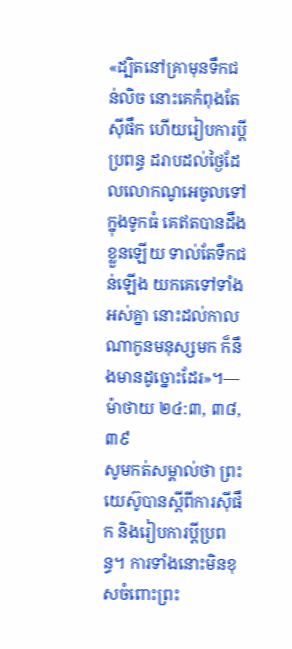«ដ្បិតនៅគ្រាមុនទឹកជន់លិច នោះគេកំពុងតែស៊ីផឹក ហើយរៀបការប្ដីប្រពន្ធ ដរាបដល់ថ្ងៃដែលលោកណូអេចូលទៅក្នុងទូកធំ គេឥតបានដឹងខ្លួនឡើយ ទាល់តែទឹកជន់ឡើង យកគេទៅទាំងអស់គ្នា នោះដល់កាលណាកូនមនុស្សមក ក៏នឹងមានដូច្នោះដែរ»។—ម៉ាថាយ ២៤:៣, ៣៨, ៣៩
សូមកត់សម្គាល់ថា ព្រះយេស៊ូបានស្តីពីការស៊ីផឹក និងរៀបការប្ដីប្រពន្ធ។ ការទាំងនោះមិនខុសចំពោះព្រះ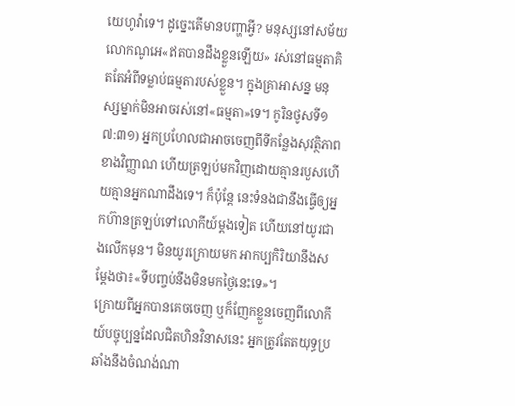យេហូវ៉ាទេ។ ដូច្នេះតើមានបញ្ហាអ្វី? មនុស្សនៅសម័យលោកណូអេ«ឥតបានដឹងខ្លួនឡើយ» រស់នៅធម្មតាគិតតែអំពីទម្លាប់ធម្មតារបស់ខ្លួន។ ក្នុងគ្រាអាសន្ន មនុស្សម្នាក់មិនអាចរស់នៅ«ធម្មតា»ទេ។ កូរិនថូសទី១ ៧:៣១) អ្នកប្រហែលជាអាចចេញពីទីកន្លែងសុវត្ថិភាពខាងវិញ្ញាណ ហើយត្រឡប់មកវិញដោយគ្មានរបួសហើយគ្មានអ្នកណាដឹងទេ។ ក៏ប៉ុន្តែ នេះទំនងជានឹងធ្វើឲ្យអ្នកហ៊ានត្រឡប់ទៅលោកីយ៍ម្ដងទៀត ហើយនៅយូរជាងលើកមុន។ មិនយូរក្រោយមក អាកប្បកិរិយានឹងសម្ដែងថា៖«ទីបញ្ចប់នឹងមិនមកថ្ងៃនេះទេ»។
ក្រោយពីអ្នកបានគេចចេញ ឬក៏ញែកខ្លួនចេញពីលោកីយ៍បច្ចុប្បន្នដែលជិតហិនវិនាសនេះ អ្នកត្រូវតែតយុទ្ធប្រឆាំងនឹងចំណង់ណា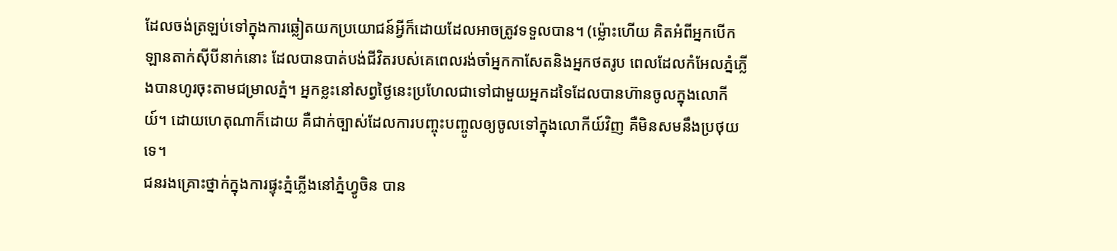ដែលចង់ត្រឡប់ទៅក្នុងការឆ្លៀតយកប្រយោជន៍អ្វីក៏ដោយដែលអាចត្រូវទទួលបាន។ (ម្ល៉ោះហើយ គិតអំពីអ្នកបើកឡានតាក់ស៊ីបីនាក់នោះ ដែលបានបាត់បង់ជីវិតរបស់គេពេលរង់ចាំអ្នកកាសែតនិងអ្នកថតរូប ពេលដែលកំអែលភ្នំភ្លើងបានហូរចុះតាមជម្រាលភ្នំ។ អ្នកខ្លះនៅសព្វថ្ងៃនេះប្រហែលជាទៅជាមួយអ្នកដទៃដែលបានហ៊ានចូលក្នុងលោកីយ៍។ ដោយហេតុណាក៏ដោយ គឺជាក់ច្បាស់ដែលការបញ្ចុះបញ្ចូលឲ្យចូលទៅក្នុងលោកីយ៍វិញ គឺមិនសមនឹងប្រថុយទេ។
ជនរងគ្រោះថ្នាក់ក្នុងការផ្ទុះភ្នំភ្លើងនៅភ្នំហ្វូចិន បាន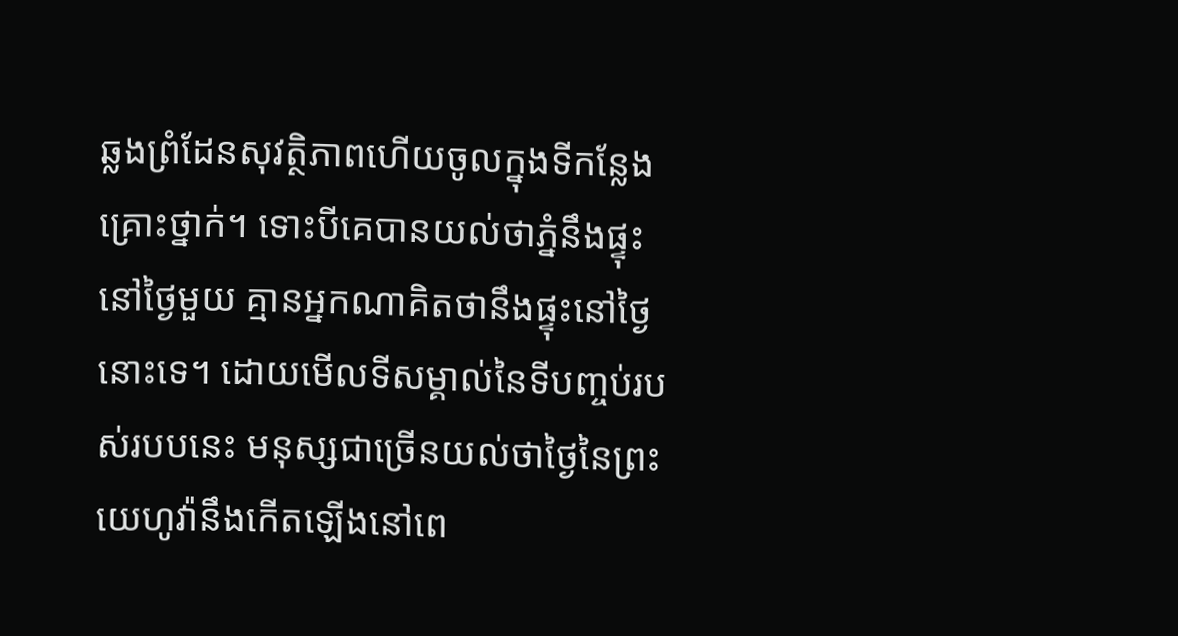ឆ្លងព្រំដែនសុវត្ថិភាពហើយចូលក្នុងទីកន្លែងគ្រោះថ្នាក់។ ទោះបីគេបានយល់ថាភ្នំនឹងផ្ទុះនៅថ្ងៃមួយ គ្មានអ្នកណាគិតថានឹងផ្ទុះនៅថ្ងៃនោះទេ។ ដោយមើលទីសម្គាល់នៃទីបញ្ចប់របស់របបនេះ មនុស្សជាច្រើនយល់ថាថ្ងៃនៃព្រះយេហូវ៉ានឹងកើតឡើងនៅពេ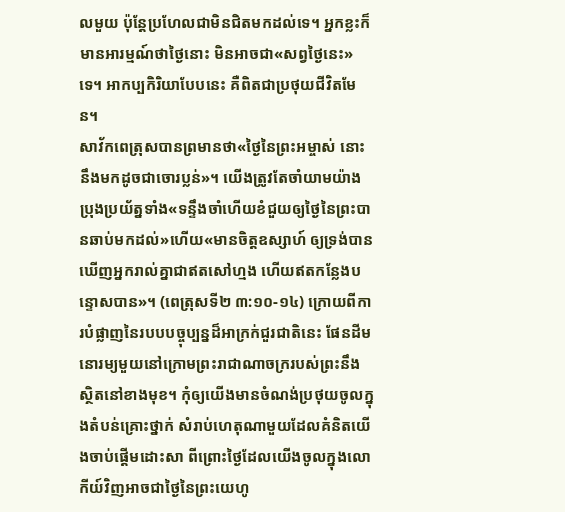លមួយ ប៉ុន្តែប្រហែលជាមិនជិតមកដល់ទេ។ អ្នកខ្លះក៏មានអារម្មណ៍ថាថ្ងៃនោះ មិនអាចជា«សព្វថ្ងៃនេះ»ទេ។ អាកប្បកិរិយាបែបនេះ គឺពិតជាប្រថុយជីវិតមែន។
សាវ័កពេត្រុសបានព្រមានថា«ថ្ងៃនៃព្រះអម្ចាស់ នោះនឹងមកដូចជាចោរប្លន់»។ យើងត្រូវតែចាំយាមយ៉ាងប្រុងប្រយ័ត្នទាំង«ទន្ទឹងចាំហើយខំជួយឲ្យថ្ងៃនៃព្រះបានឆាប់មកដល់»ហើយ«មានចិត្តឧស្សាហ៍ ឲ្យទ្រង់បានឃើញអ្នករាល់គ្នាជាឥតសៅហ្មង ហើយឥតកន្លែងបន្ទោសបាន»។ (ពេត្រុសទី២ ៣:១០-១៤) ក្រោយពីការបំផ្លាញនៃរបបបច្ចុប្បន្នដ៏អាក្រក់ជួរជាតិនេះ ផែនដីមនោរម្យមួយនៅក្រោមព្រះរាជាណាចក្ររបស់ព្រះនឹងស្ថិតនៅខាងមុខ។ កុំឲ្យយើងមានចំណង់ប្រថុយចូលក្នុងតំបន់គ្រោះថ្នាក់ សំរាប់ហេតុណាមួយដែលគំនិតយើងចាប់ផ្ដើមដោះសា ពីព្រោះថ្ងៃដែលយើងចូលក្នុងលោកីយ៍វិញអាចជាថ្ងៃនៃព្រះយេហូ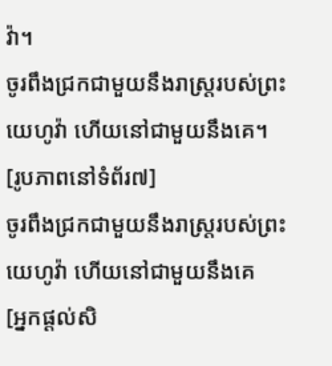វ៉ា។
ចូរពឹងជ្រកជាមួយនឹងរាស្ត្ររបស់ព្រះយេហូវ៉ា ហើយនៅជាមួយនឹងគេ។
[រូបភាពនៅទំព័រ៧]
ចូរពឹងជ្រកជាមួយនឹងរាស្ត្ររបស់ព្រះយេហូវ៉ា ហើយនៅជាមួយនឹងគេ
[អ្នកផ្ដល់សិ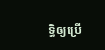ទ្ធិឲ្យប្រើ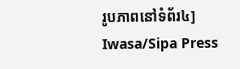រូបភាពនៅទំព័រ៤]
Iwasa/Sipa Press